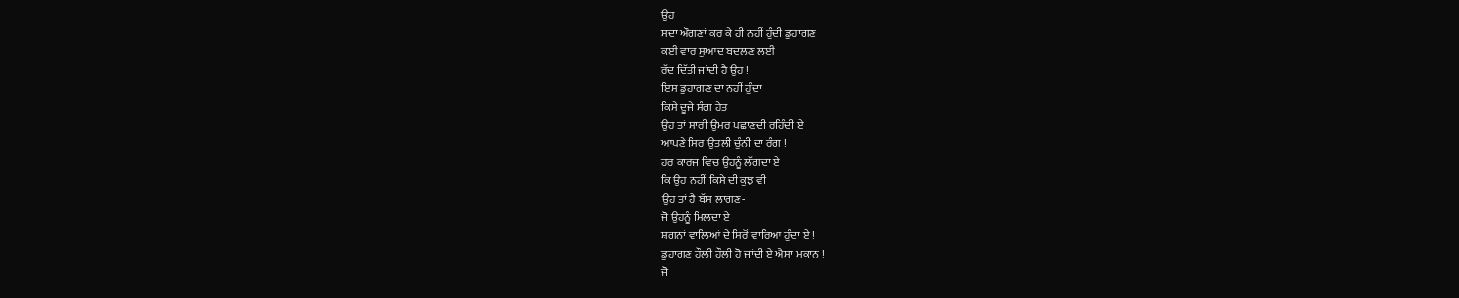ਉਹ
ਸਦਾ ਔਗਣਾਂ ਕਰ ਕੇ ਹੀ ਨਹੀਂ ਹੁੰਦੀ ਡੁਹਾਗਣ
ਕਈ ਵਾਰ ਸੁਆਦ ਬਦਲਣ ਲਈ
ਰੱਦ ਦਿੱਤੀ ਜਾਂਦੀ ਹੈ ਉਹ !
ਇਸ ਡੁਹਾਗਣ ਦਾ ਨਹੀਂ ਹੁੰਦਾ
ਕਿਸੇ ਦੂਜੇ ਸੰਗ ਹੇਤ
ਉਹ ਤਾਂ ਸਾਰੀ ਉਮਰ ਪਛਾਣਦੀ ਰਹਿੰਦੀ ਏ
ਆਪਣੇ ਸਿਰ ਉਤਲੀ ਚੁੰਨੀ ਦਾ ਰੰਗ !
ਹਰ ਕਾਰਜ ਵਿਚ ਉਹਨੂੰ ਲੱਗਦਾ ਏ
ਕਿ ਉਹ ਨਹੀਂ ਕਿਸੇ ਦੀ ਕੁਝ ਵੀ
ਉਹ ਤਾਂ ਹੈ ਬੱਸ ਲਾਗਣ-
ਜੋ ਉਹਨੂੰ ਮਿਲਦਾ ਏ
ਸ਼ਗਨਾਂ ਵਾਲਿਆਂ ਦੇ ਸਿਰੋਂ ਵਾਰਿਆ ਹੁੰਦਾ ਏ !
ਡੁਹਾਗਣ ਹੌਲੀ ਹੌਲੀ ਹੋ ਜਾਂਦੀ ਏ ਐਸਾ ਮਕਾਨ !
ਜੋ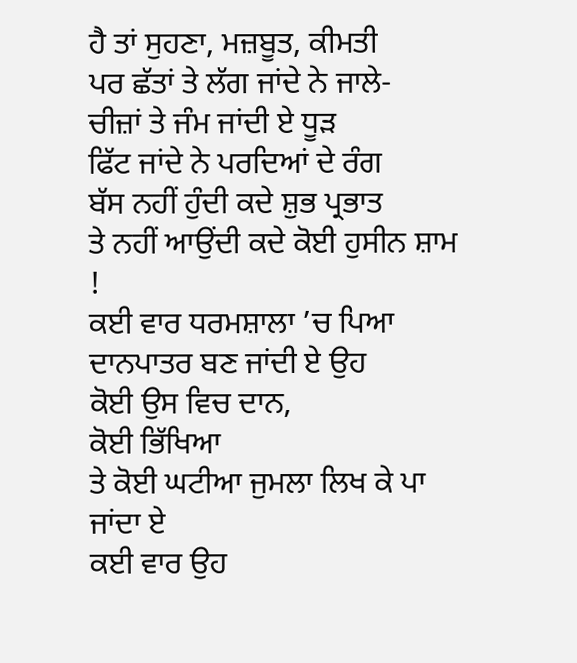ਹੈ ਤਾਂ ਸੁਹਣਾ, ਮਜ਼ਬੂਤ, ਕੀਮਤੀ
ਪਰ ਛੱਤਾਂ ਤੇ ਲੱਗ ਜਾਂਦੇ ਨੇ ਜਾਲੇ-
ਚੀਜ਼ਾਂ ਤੇ ਜੰਮ ਜਾਂਦੀ ਏ ਧੂੜ
ਫਿੱਟ ਜਾਂਦੇ ਨੇ ਪਰਦਿਆਂ ਦੇ ਰੰਗ
ਬੱਸ ਨਹੀਂ ਹੁੰਦੀ ਕਦੇ ਸ਼ੁਭ ਪ੍ਰਭਾਤ
ਤੇ ਨਹੀਂ ਆਉਂਦੀ ਕਦੇ ਕੋਈ ਹੁਸੀਨ ਸ਼ਾਮ !
ਕਈ ਵਾਰ ਧਰਮਸ਼ਾਲਾ ’ਚ ਪਿਆ
ਦਾਨਪਾਤਰ ਬਣ ਜਾਂਦੀ ਏ ਉਹ
ਕੋਈ ਉਸ ਵਿਚ ਦਾਨ,
ਕੋਈ ਭਿੱਖਿਆ
ਤੇ ਕੋਈ ਘਟੀਆ ਜੁਮਲਾ ਲਿਖ ਕੇ ਪਾ ਜਾਂਦਾ ਏ
ਕਈ ਵਾਰ ਉਹ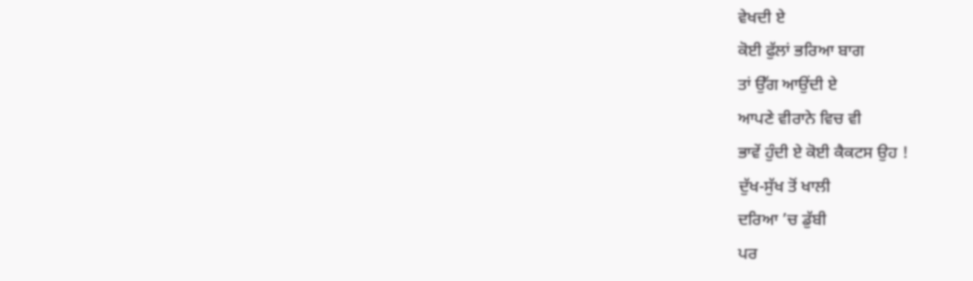ਵੇਖਦੀ ਏ
ਕੋਈ ਫੁੱਲਾਂ ਭਰਿਆ ਬਾਗ
ਤਾਂ ਉੱਗ ਆਉਂਦੀ ਏ
ਆਪਣੇ ਵੀਰਾਨੇ ਵਿਚ ਵੀ
ਭਾਵੇਂ ਹੁੰਦੀ ਏ ਕੋਈ ਕੈਕਟਸ ਉਹ !
ਦੁੱਖ-ਸੁੱਖ ਤੋਂ ਖਾਲੀ
ਦਰਿਆ ’ਚ ਡੁੱਬੀ
ਪਰ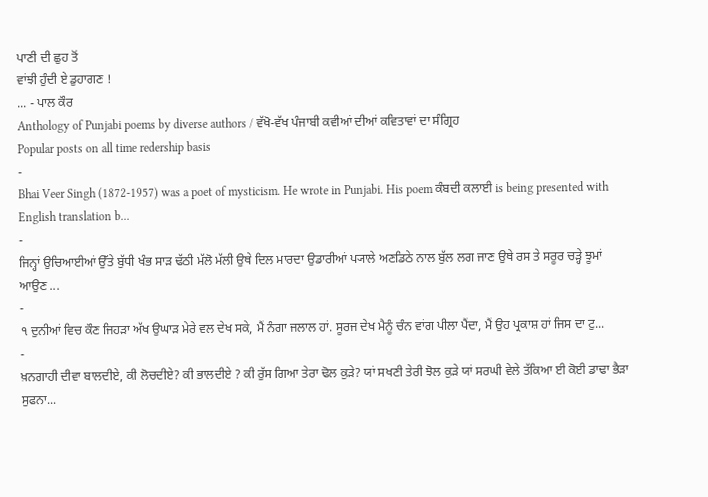ਪਾਣੀ ਦੀ ਛੁਹ ਤੋਂ
ਵਾਂਝੀ ਹੁੰਦੀ ਏ ਡੁਹਾਗਣ !
... - ਪਾਲ ਕੌਰ
Anthology of Punjabi poems by diverse authors / ਵੱਖੋ-ਵੱਖ ਪੰਜਾਬੀ ਕਵੀਆਂ ਦੀਆਂ ਕਵਿਤਾਵਾਂ ਦਾ ਸੰਗ੍ਰਿਹ
Popular posts on all time redership basis
-
Bhai Veer Singh (1872-1957) was a poet of mysticism. He wrote in Punjabi. His poem ਕੰਬਦੀ ਕਲਾਈ is being presented with English translation b...
-
ਜਿਨ੍ਹਾਂ ਉਚਿਆਈਆਂ ਉੱਤੇ ਬੁੱਧੀ ਖੰਭ ਸਾੜ ਢੱਠੀ ਮੱਲੋ ਮੱਲੀ ਉਥੇ ਦਿਲ ਮਾਰਦਾ ਉਡਾਰੀਆਂ ਪ੍ਯਾਲੇ ਅਣਡਿਠੇ ਨਾਲ ਬੁੱਲ ਲਗ ਜਾਣ ਉਥੇ ਰਸ ਤੇ ਸਰੂਰ ਚੜ੍ਹੇ ਝੂਮਾਂ ਆਉਣ ...
-
੧ ਦੁਨੀਆਂ ਵਿਚ ਕੌਣ ਜਿਹੜਾ ਅੱਖ ਉਘਾੜ ਮੇਰੇ ਵਲ ਦੇਖ ਸਕੇ, ਮੈਂ ਨੰਗਾ ਜਲਾਲ ਹਾਂ. ਸੂਰਜ ਦੇਖ ਮੈਨੂੰ ਚੰਨ ਵਾਂਗ ਪੀਲਾ ਪੈਂਦਾ, ਮੈਂ ਉਹ ਪ੍ਰਕਾਸ਼ ਹਾਂ ਜਿਸ ਦਾ ਟੁ...
-
ਖ਼ਨਗਾਹੀ ਦੀਵਾ ਬਾਲਦੀਏ, ਕੀ ਲੋਚਦੀਏ? ਕੀ ਭਾਲਦੀਏ ? ਕੀ ਰੁੱਸ ਗਿਆ ਤੇਰਾ ਢੋਲ ਕੁੜੇ? ਯਾਂ ਸਖਣੀ ਤੇਰੀ ਝੋਲ ਕੁੜੇ ਯਾਂ ਸਰਘੀ ਵੇਲੇ ਤੱਕਿਆ ਈ ਕੋਈ ਡਾਢਾ ਭੈੜਾ ਸੁਫਨਾ...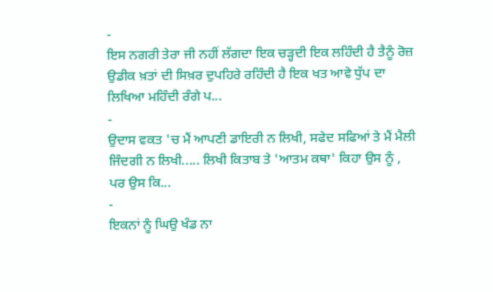-
ਇਸ ਨਗਰੀ ਤੇਰਾ ਜੀ ਨਹੀਂ ਲੱਗਦਾ ਇਕ ਚੜ੍ਹਦੀ ਇਕ ਲਹਿੰਦੀ ਹੈ ਤੈਨੂੰ ਰੋਜ਼ ਉਡੀਕ ਖ਼ਤਾਂ ਦੀ ਸਿਖ਼ਰ ਦੁਪਹਿਰੇ ਰਹਿੰਦੀ ਹੈ ਇਕ ਖਤ ਆਵੇ ਧੁੱਪ ਦਾ ਲਿਖਿਆ ਮਹਿੰਦੀ ਰੰਗੇ ਪ...
-
ਉਦਾਸ ਵਕਤ 'ਚ ਮੈਂ ਆਪਣੀ ਡਾਇਰੀ ਨ ਲਿਖੀ, ਸਫੇਦ ਸਫਿਆਂ ਤੇ ਮੈਂ ਮੈਲੀ ਜਿੰਦਗੀ ਨ ਲਿਖੀ..... ਲਿਖੀ ਕਿਤਾਬ ਤੇ 'ਆਤਮ ਕਥਾ' ਕਿਹਾ ਉਸ ਨੂੰ , ਪਰ ਉਸ ਕਿ...
-
ਇਕਨਾਂ ਨੂੰ ਘਿਉ ਖੰਡ ਨਾ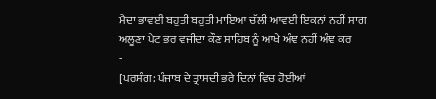ਮੈਦਾ ਭਾਵਈ ਬਹੁਤੀ ਬਹੁਤੀ ਮਾਇਆ ਚੱਲੀ ਆਵਈ ਇਕਨਾਂ ਨਹੀਂ ਸਾਗ ਅਲੂਣਾ ਪੇਟ ਭਰ ਵਜੀਦਾ ਕੌਣ ਸਾਹਿਬ ਨੂੰ ਆਖੇ ਅੰਞ ਨਹੀਂ ਅੰਞ ਕਰ
-
[ਪਰਸੰਗ: ਪੰਜਾਬ ਦੇ ਤ੍ਰਾਸਦੀ ਭਰੇ ਦਿਨਾਂ ਵਿਚ ਹੋਈਆਂ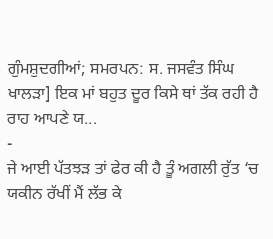ਗੁੰਮਸ਼ੁਦਗੀਆਂ; ਸਮਰਪਨ: ਸ. ਜਸਵੰਤ ਸਿੰਘ ਖਾਲੜਾ] ਇਕ ਮਾਂ ਬਹੁਤ ਦੂਰ ਕਿਸੇ ਥਾਂ ਤੱਕ ਰਹੀ ਹੈ ਰਾਹ ਆਪਣੇ ਯ...
-
ਜੇ ਆਈ ਪੱਤਝੜ ਤਾਂ ਫੇਰ ਕੀ ਹੈ ਤੂੰ ਅਗਲੀ ਰੁੱਤ ‘ਚ ਯਕੀਨ ਰੱਖੀਂ ਮੈਂ ਲੱਭ ਕੇ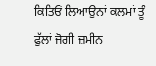ਕਿਤਿਓਂ ਲਿਆਉਨਾਂ ਕਲਮਾਂ ਤੂੰ ਫੁੱਲਾਂ ਜੋਗੀ ਜ਼ਮੀਨ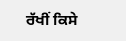ਰੱਖੀਂ ਕਿਸੇ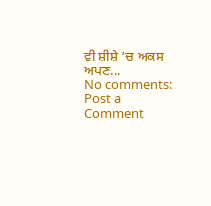ਵੀ ਸ਼ੀਸ਼ੇ ‘ਚ ਅਕਸ ਅਪਣ...
No comments:
Post a Comment